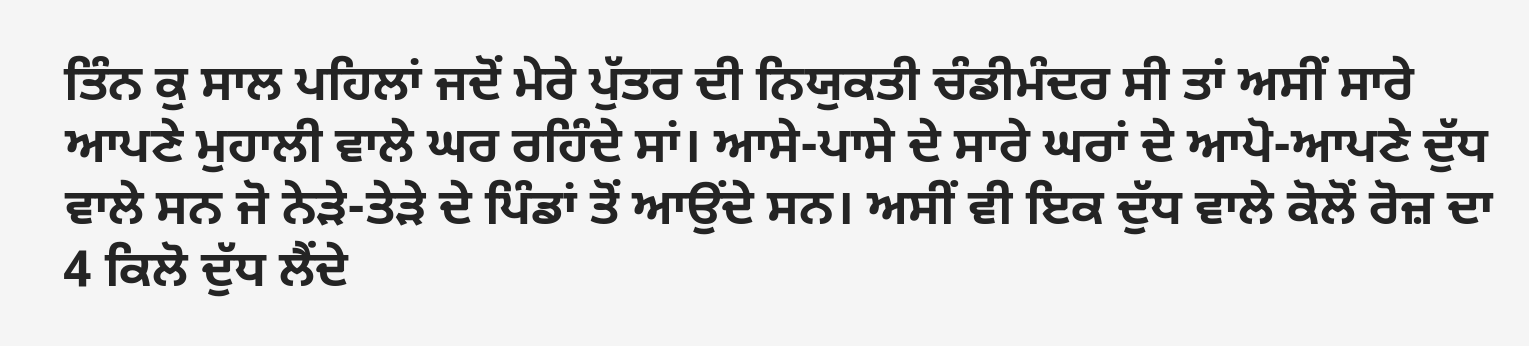ਤਿੰਨ ਕੁ ਸਾਲ ਪਹਿਲਾਂ ਜਦੋਂ ਮੇਰੇ ਪੁੱਤਰ ਦੀ ਨਿਯੁਕਤੀ ਚੰਡੀਮੰਦਰ ਸੀ ਤਾਂ ਅਸੀਂ ਸਾਰੇ ਆਪਣੇ ਮੁਹਾਲੀ ਵਾਲੇ ਘਰ ਰਹਿੰਦੇ ਸਾਂ। ਆਸੇ-ਪਾਸੇ ਦੇ ਸਾਰੇ ਘਰਾਂ ਦੇ ਆਪੋ-ਆਪਣੇ ਦੁੱਧ ਵਾਲੇ ਸਨ ਜੋ ਨੇੜੇ-ਤੇੜੇ ਦੇ ਪਿੰਡਾਂ ਤੋਂ ਆਉਂਦੇ ਸਨ। ਅਸੀਂ ਵੀ ਇਕ ਦੁੱਧ ਵਾਲੇ ਕੋਲੋਂ ਰੋਜ਼ ਦਾ 4 ਕਿਲੋ ਦੁੱਧ ਲੈਂਦੇ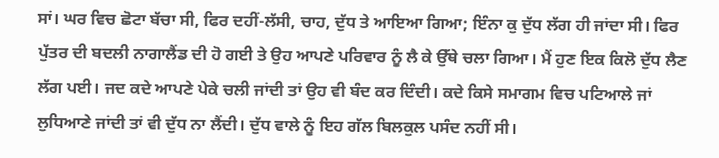ਸਾਂ। ਘਰ ਵਿਚ ਛੋਟਾ ਬੱਚਾ ਸੀ, ਫਿਰ ਦਹੀਂ-ਲੱਸੀ, ਚਾਹ, ਦੁੱਧ ਤੇ ਆਇਆ ਗਿਆ; ਇੰਨਾ ਕੁ ਦੁੱਧ ਲੱਗ ਹੀ ਜਾਂਦਾ ਸੀ। ਫਿਰ ਪੁੱਤਰ ਦੀ ਬਦਲੀ ਨਾਗਾਲੈਂਡ ਦੀ ਹੋ ਗਈ ਤੇ ਉਹ ਆਪਣੇ ਪਰਿਵਾਰ ਨੂੰ ਲੈ ਕੇ ਉੱਥੇ ਚਲਾ ਗਿਆ। ਮੈਂ ਹੁਣ ਇਕ ਕਿਲੋ ਦੁੱਧ ਲੈਣ ਲੱਗ ਪਈ। ਜਦ ਕਦੇ ਆਪਣੇ ਪੇਕੇ ਚਲੀ ਜਾਂਦੀ ਤਾਂ ਉਹ ਵੀ ਬੰਦ ਕਰ ਦਿੰਦੀ। ਕਦੇ ਕਿਸੇ ਸਮਾਗਮ ਵਿਚ ਪਟਿਆਲੇ ਜਾਂ ਲੁਧਿਆਣੇ ਜਾਂਦੀ ਤਾਂ ਵੀ ਦੁੱਧ ਨਾ ਲੈਂਦੀ। ਦੁੱਧ ਵਾਲੇ ਨੂੰ ਇਹ ਗੱਲ ਬਿਲਕੁਲ ਪਸੰਦ ਨਹੀਂ ਸੀ।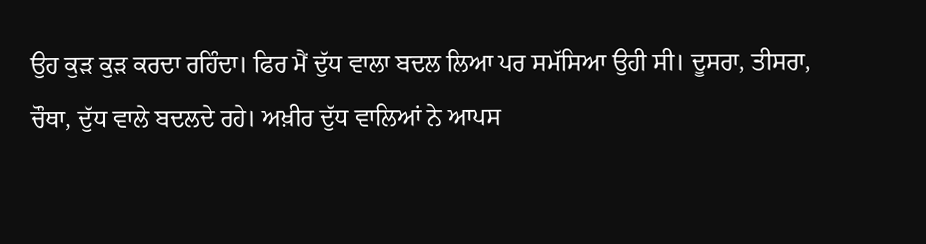ਉਹ ਕੁੜ ਕੁੜ ਕਰਦਾ ਰਹਿੰਦਾ। ਫਿਰ ਮੈਂ ਦੁੱਧ ਵਾਲਾ ਬਦਲ ਲਿਆ ਪਰ ਸਮੱਸਿਆ ਉਹੀ ਸੀ। ਦੂਸਰਾ, ਤੀਸਰਾ, ਚੌਥਾ, ਦੁੱਧ ਵਾਲੇ ਬਦਲਦੇ ਰਹੇ। ਅਖ਼ੀਰ ਦੁੱਧ ਵਾਲਿਆਂ ਨੇ ਆਪਸ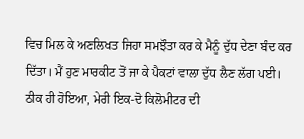ਵਿਚ ਮਿਲ ਕੇ ਅਣਲਿਖਤ ਜਿਹਾ ਸਮਝੌਤਾ ਕਰ ਕੇ ਮੈਨੂੰ ਦੁੱਧ ਦੇਣਾ ਬੰਦ ਕਰ ਦਿੱਤਾ। ਮੈਂ ਹੁਣ ਮਾਰਕੀਟ ਤੋਂ ਜਾ ਕੇ ਪੈਕਟਾਂ ਵਾਲਾ ਦੁੱਧ ਲੈਣ ਲੱਗ ਪਈ। ਠੀਕ ਹੀ ਹੋਇਆ, ਮੇਰੀ ਇਕ-ਦੋ ਕਿਲੋਮੀਟਰ ਦੀ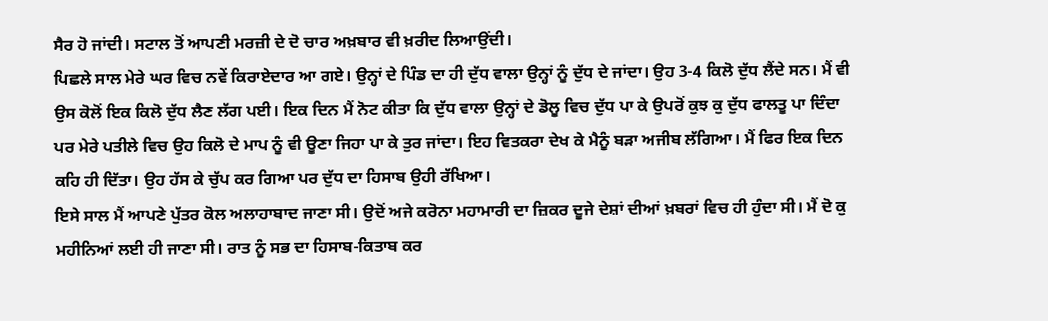ਸੈਰ ਹੋ ਜਾਂਦੀ। ਸਟਾਲ ਤੋਂ ਆਪਣੀ ਮਰਜ਼ੀ ਦੇ ਦੋ ਚਾਰ ਅਖ਼ਬਾਰ ਵੀ ਖ਼ਰੀਦ ਲਿਆਉਂਦੀ।
ਪਿਛਲੇ ਸਾਲ ਮੇਰੇ ਘਰ ਵਿਚ ਨਵੇਂ ਕਿਰਾਏਦਾਰ ਆ ਗਏ। ਉਨ੍ਹਾਂ ਦੇ ਪਿੰਡ ਦਾ ਹੀ ਦੁੱਧ ਵਾਲਾ ਉਨ੍ਹਾਂ ਨੂੰ ਦੁੱਧ ਦੇ ਜਾਂਦਾ। ਉਹ 3-4 ਕਿਲੋ ਦੁੱਧ ਲੈਂਦੇ ਸਨ। ਮੈਂ ਵੀ ਉਸ ਕੋਲੋਂ ਇਕ ਕਿਲੋ ਦੁੱਧ ਲੈਣ ਲੱਗ ਪਈ। ਇਕ ਦਿਨ ਮੈਂ ਨੋਟ ਕੀਤਾ ਕਿ ਦੁੱਧ ਵਾਲਾ ਉਨ੍ਹਾਂ ਦੇ ਡੋਲੂ ਵਿਚ ਦੁੱਧ ਪਾ ਕੇ ਉਪਰੋਂ ਕੁਝ ਕੁ ਦੁੱਧ ਫਾਲਤੂ ਪਾ ਦਿੰਦਾ ਪਰ ਮੇਰੇ ਪਤੀਲੇ ਵਿਚ ਉਹ ਕਿਲੋ ਦੇ ਮਾਪ ਨੂੰ ਵੀ ਊਣਾ ਜਿਹਾ ਪਾ ਕੇ ਤੁਰ ਜਾਂਦਾ। ਇਹ ਵਿਤਕਰਾ ਦੇਖ ਕੇ ਮੈਨੂੰ ਬੜਾ ਅਜੀਬ ਲੱਗਿਆ। ਮੈਂ ਫਿਰ ਇਕ ਦਿਨ ਕਹਿ ਹੀ ਦਿੱਤਾ। ਉਹ ਹੱਸ ਕੇ ਚੁੱਪ ਕਰ ਗਿਆ ਪਰ ਦੁੱਧ ਦਾ ਹਿਸਾਬ ਉਹੀ ਰੱਖਿਆ।
ਇਸੇ ਸਾਲ ਮੈਂ ਆਪਣੇ ਪੁੱਤਰ ਕੋਲ ਅਲਾਹਾਬਾਦ ਜਾਣਾ ਸੀ। ਉਦੋਂ ਅਜੇ ਕਰੋਨਾ ਮਹਾਮਾਰੀ ਦਾ ਜ਼ਿਕਰ ਦੂਜੇ ਦੇਸ਼ਾਂ ਦੀਆਂ ਖ਼ਬਰਾਂ ਵਿਚ ਹੀ ਹੁੰਦਾ ਸੀ। ਮੈਂ ਦੋ ਕੁ ਮਹੀਨਿਆਂ ਲਈ ਹੀ ਜਾਣਾ ਸੀ। ਰਾਤ ਨੂੰ ਸਭ ਦਾ ਹਿਸਾਬ-ਕਿਤਾਬ ਕਰ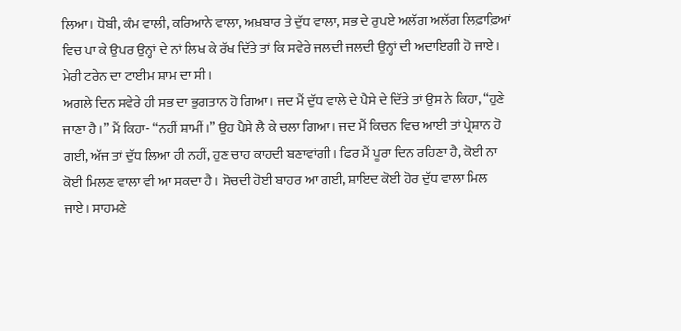ਲਿਆ। ਧੋਬੀ, ਕੰਮ ਵਾਲੀ, ਕਰਿਆਨੇ ਵਾਲਾ, ਅਖ਼ਬਾਰ ਤੇ ਦੁੱਧ ਵਾਲਾ, ਸਭ ਦੇ ਰੁਪਏ ਅਲੱਗ ਅਲੱਗ ਲਿਫ਼ਾਫ਼ਿਆਂ ਵਿਚ ਪਾ ਕੇ ਉਪਰ ਉਨ੍ਹਾਂ ਦੇ ਨਾਂ ਲਿਖ ਕੇ ਰੱਖ ਦਿੱਤੇ ਤਾਂ ਕਿ ਸਵੇਰੇ ਜਲਦੀ ਜਲਦੀ ਉਨ੍ਹਾਂ ਦੀ ਅਦਾਇਗੀ ਹੋ ਜਾਏ। ਮੇਰੀ ਟਰੇਨ ਦਾ ਟਾਈਮ ਸ਼ਾਮ ਦਾ ਸੀ।
ਅਗਲੇ ਦਿਨ ਸਵੇਰੇ ਹੀ ਸਭ ਦਾ ਭੁਗਤਾਨ ਹੋ ਗਿਆ। ਜਦ ਮੈਂ ਦੁੱਧ ਵਾਲੇ ਦੇ ਪੈਸੇ ਦੇ ਦਿੱਤੇ ਤਾਂ ਉਸ ਨੇ ਕਿਹਾ, “ਹੁਣੇ ਜਾਣਾ ਹੈ।” ਮੈਂ ਕਿਹਾ- “ਨਹੀਂ ਸ਼ਾਮੀਂ।” ਉਹ ਪੈਸੇ ਲੈ ਕੇ ਚਲਾ ਗਿਆ। ਜਦ ਮੈਂ ਕਿਚਨ ਵਿਚ ਆਈ ਤਾਂ ਪ੍ਰੇਸ਼ਾਨ ਹੋ ਗਈ, ਅੱਜ ਤਾਂ ਦੁੱਧ ਲਿਆ ਹੀ ਨਹੀਂ, ਹੁਣ ਚਾਹ ਕਾਹਦੀ ਬਣਾਵਾਂਗੀ। ਫਿਰ ਮੈਂ ਪੂਰਾ ਦਿਨ ਰਹਿਣਾ ਹੈ, ਕੋਈ ਨਾ ਕੋਈ ਮਿਲਣ ਵਾਲਾ ਵੀ ਆ ਸਕਦਾ ਹੈ। ਸੋਚਦੀ ਹੋਈ ਬਾਹਰ ਆ ਗਈ, ਸ਼ਾਇਦ ਕੋਈ ਹੋਰ ਦੁੱਧ ਵਾਲਾ ਮਿਲ ਜਾਏ। ਸਾਹਮਣੇ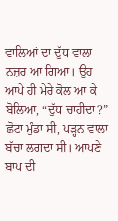ਵਾਲਿਆਂ ਦਾ ਦੁੱਧ ਵਾਲਾ ਨਜ਼ਰ ਆ ਗਿਆ। ਉਹ ਆਪੇ ਹੀ ਮੇਰੇ ਕੋਲ ਆ ਕੇ ਬੋਲਿਆ, “ਦੁੱਧ ਚਾਹੀਦਾ?” ਛੋਟਾ ਮੁੰਡਾ ਸੀ, ਪੜ੍ਹਨ ਵਾਲਾ ਬੱਚਾ ਲਗਦਾ ਸੀ। ਆਪਣੇ ਬਾਪ ਦੀ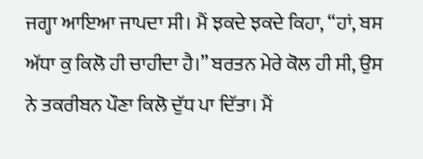ਜਗ੍ਹਾ ਆਇਆ ਜਾਪਦਾ ਸੀ। ਮੈਂ ਝਕਦੇ ਝਕਦੇ ਕਿਹਾ, “ਹਾਂ, ਬਸ ਅੱਧਾ ਕੁ ਕਿਲੋ ਹੀ ਚਾਹੀਦਾ ਹੈ।” ਬਰਤਨ ਮੇਰੇ ਕੋਲ ਹੀ ਸੀ, ਉਸ ਨੇ ਤਕਰੀਬਨ ਪੌਣਾ ਕਿਲੋ ਦੁੱਧ ਪਾ ਦਿੱਤਾ। ਮੈਂ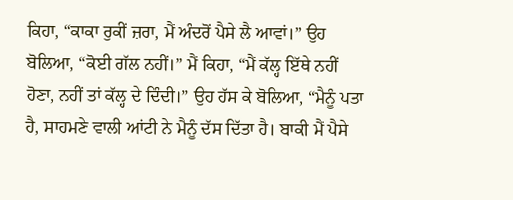ਕਿਹਾ, “ਕਾਕਾ ਰੁਕੀਂ ਜ਼ਰਾ, ਮੈਂ ਅੰਦਰੋਂ ਪੈਸੇ ਲੈ ਆਵਾਂ।” ਉਹ ਬੋਲਿਆ, “ਕੋਈ ਗੱਲ ਨਹੀਂ।” ਮੈਂ ਕਿਹਾ, “ਮੈਂ ਕੱਲ੍ਹ ਇੱਥੇ ਨਹੀਂ ਹੋਣਾ, ਨਹੀਂ ਤਾਂ ਕੱਲ੍ਹ ਦੇ ਦਿੰਦੀ।” ਉਹ ਹੱਸ ਕੇ ਬੋਲਿਆ, “ਮੈਨੂੰ ਪਤਾ ਹੈ, ਸਾਹਮਣੇ ਵਾਲੀ ਆਂਟੀ ਨੇ ਮੈਨੂੰ ਦੱਸ ਦਿੱਤਾ ਹੈ। ਬਾਕੀ ਮੈਂ ਪੈਸੇ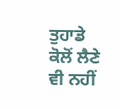ਤੁਹਾਡੇ ਕੋਲੋਂ ਲੈਣੇ ਵੀ ਨਹੀਂ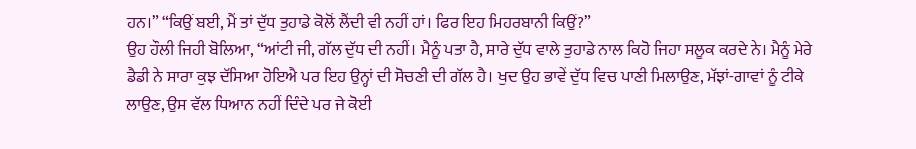ਹਨ।” “ਕਿਉਂ ਬਈ, ਮੈਂ ਤਾਂ ਦੁੱਧ ਤੁਹਾਡੇ ਕੋਲੋਂ ਲੈਂਦੀ ਵੀ ਨਹੀਂ ਹਾਂ। ਫਿਰ ਇਹ ਮਿਹਰਬਾਨੀ ਕਿਉਂ?”
ਉਹ ਹੌਲੀ ਜਿਹੀ ਬੋਲਿਆ, “ਆਂਟੀ ਜੀ, ਗੱਲ ਦੁੱਧ ਦੀ ਨਹੀਂ। ਮੈਨੂੰ ਪਤਾ ਹੈ, ਸਾਰੇ ਦੁੱਧ ਵਾਲੇ ਤੁਹਾਡੇ ਨਾਲ ਕਿਹੋ ਜਿਹਾ ਸਲੂਕ ਕਰਦੇ ਨੇ। ਮੈਨੂੰ ਮੇਰੇ ਡੈਡੀ ਨੇ ਸਾਰਾ ਕੁਝ ਦੱਸਿਆ ਹੋਇਐ ਪਰ ਇਹ ਉਨ੍ਹਾਂ ਦੀ ਸੋਚਣੀ ਦੀ ਗੱਲ ਹੈ। ਖੁਦ ਉਹ ਭਾਵੇਂ ਦੁੱਧ ਵਿਚ ਪਾਣੀ ਮਿਲਾਉਣ, ਮੱਝਾਂ-ਗਾਵਾਂ ਨੂੰ ਟੀਕੇ ਲਾਉਣ, ਉਸ ਵੱਲ ਧਿਆਨ ਨਹੀਂ ਦਿੰਦੇ ਪਰ ਜੇ ਕੋਈ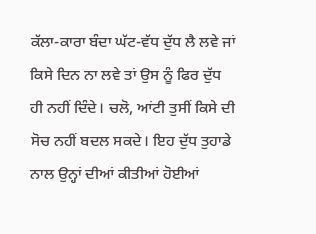ਕੱਲਾ-ਕਾਰਾ ਬੰਦਾ ਘੱਟ-ਵੱਧ ਦੁੱਧ ਲੈ ਲਵੇ ਜਾਂ ਕਿਸੇ ਦਿਨ ਨਾ ਲਵੇ ਤਾਂ ਉਸ ਨੂੰ ਫਿਰ ਦੁੱਧ ਹੀ ਨਹੀਂ ਦਿੰਦੇ। ਚਲੋ, ਆਂਟੀ ਤੁਸੀਂ ਕਿਸੇ ਦੀ ਸੋਚ ਨਹੀਂ ਬਦਲ ਸਕਦੇ। ਇਹ ਦੁੱਧ ਤੁਹਾਡੇ ਨਾਲ ਉਨ੍ਹਾਂ ਦੀਆਂ ਕੀਤੀਆਂ ਹੋਈਆਂ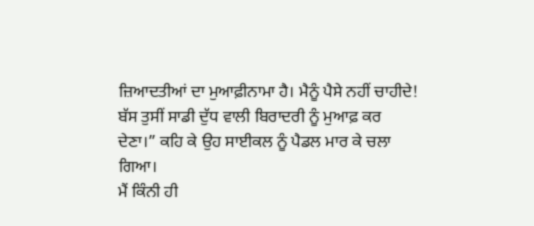ਜ਼ਿਆਦਤੀਆਂ ਦਾ ਮੁਆਫ਼ੀਨਾਮਾ ਹੈ। ਮੈਨੂੰ ਪੈਸੇ ਨਹੀਂ ਚਾਹੀਦੇ! ਬੱਸ ਤੁਸੀਂ ਸਾਡੀ ਦੁੱਧ ਵਾਲੀ ਬਿਰਾਦਰੀ ਨੂੰ ਮੁਆਫ਼ ਕਰ ਦੇਣਾ।” ਕਹਿ ਕੇ ਉਹ ਸਾਈਕਲ ਨੂੰ ਪੈਡਲ ਮਾਰ ਕੇ ਚਲਾ ਗਿਆ।
ਮੈਂ ਕਿੰਨੀ ਹੀ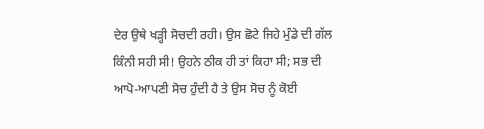ਦੇਰ ਉਥੇ ਖੜ੍ਹੀ ਸੋਚਦੀ ਰਹੀ। ਉਸ ਛੋਟੇ ਜਿਹੇ ਮੁੰਡੇ ਦੀ ਗੱਲ ਕਿੰਨੀ ਸਹੀ ਸੀ! ਉਹਨੇ ਠੀਕ ਹੀ ਤਾਂ ਕਿਹਾ ਸੀ; ਸਭ ਦੀ ਆਪੋ-ਆਪਣੀ ਸੋਚ ਹੁੰਦੀ ਹੈ ਤੇ ਉਸ ਸੋਚ ਨੂੰ ਕੋਈ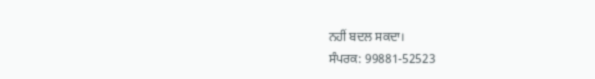ਨਹੀਂ ਬਦਲ ਸਕਦਾ।
ਸੰਪਰਕ: 99881-52523